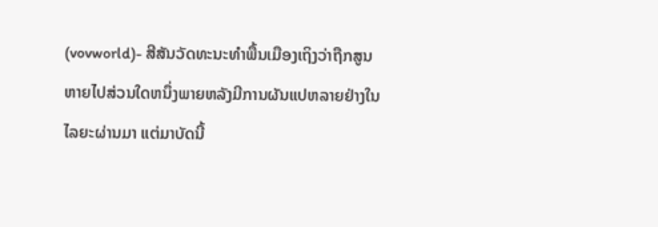(vovworld)- ສີສັນວັດທະນະທຳພື້ນເມືອງເຖິງວ່າຖືກສູນຫາຍໄປສ່ວນໃດຫນຶ່ງພາຍຫລັງມີການຜັນແປຫລາຍຢ່າງໃນໄລຍະຜ່ານມາ ແຕ່ມາບັດນີ້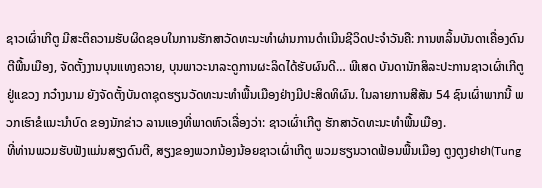ຊາວເຜົ່າເກີຕູ ມີສະຕິຄວາມຮັບຜິດຊອບໃນການຮັກສາວັດທະນະທຳຜ່ານການດຳເນີນຊີວິດປະຈຳວັນຄື: ການຫລິ້ນບັນດາເຄື່ອງດົນຕີພື້ນເມືອງ, ຈັດຕັ້ງງານບຸນແທງຄວາຍ, ບຸນພາວະນາລະດູການຜະລິດໄດ້ຮັບຜົນດີ… ພີເສດ ບັນດານັກສິລະປະການຊາວເຜົ່າເກີຕູ ຢູ່ແຂວງ ກວ໋າງນາມ ຍັງຈັດຕັ້ງບັນດາຊຸດຮຽນວັດທະນະທຳພື້ນເມືອງຢ່າງມີປະສິດທິຜົນ. ໃນລາຍການສີສັນ 54 ຊົນເຜົ່າພາກນີ້ ພວກເຮົາຂໍແນະນຳບົດ ຂອງນັກຂ່າວ ລານແອງທີ່ພາດຫົວເລື່ອງວ່າ: ຊາວເຜົ່າເກີຕູ ຮັກສາວັດທະນະທຳພື້ນເມືອງ.
ທີ່ທ່ານພວມຮັບຟັງແມ່ນສຽງດົນຕີ, ສຽງຂອງພວກນ້ອງນ້ອຍຊາວເຜົ່າເກີຕູ ພວມຮຽນວາດຟ້ອນພື້ນເມືອງ ຕູງຕູງຢາຢາ(Tung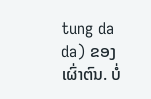tung da da) ຂອງເຜົ່າຕົນ. ບໍ່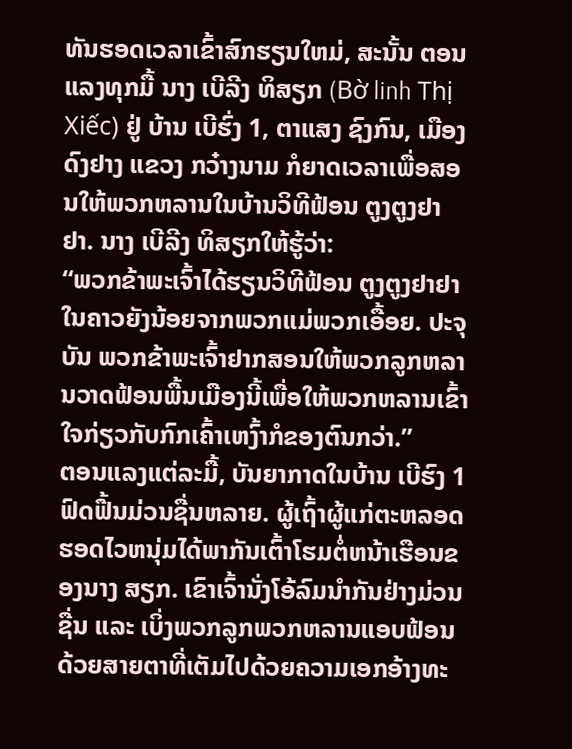ທັນຮອດເວລາເຂົ້າສົກຮຽນໃຫມ່, ສະນັ້ນ ຕອນແລງທຸກມື້ ນາງ ເບີລີງ ທິສຽກ (Bờ linh Thị Xiếc) ຢູ່ ບ້ານ ເບີຮົ່ງ 1, ຕາແສງ ຊົງກົນ, ເມືອງ ດົງຢາງ ແຂວງ ກວ໋າງນາມ ກໍຍາດເວລາເພື່ອສອນໃຫ້ພວກຫລານໃນບ້ານວິທີຟ້ອນ ຕູງຕູງຢາຢາ. ນາງ ເບີລີງ ທິສຽກໃຫ້ຮູ້ວ່າ:
“ພວກຂ້າພະເຈົ້າໄດ້ຮຽນວິທີຟ້ອນ ຕູງຕູງຢາຢາ ໃນຄາວຍັງນ້ອຍຈາກພວກແມ່ພວກເອື້ອຍ. ປະຈຸບັນ ພວກຂ້າພະເຈົ້າຢາກສອນໃຫ້ພວກລູກຫລານວາດຟ້ອນພື້ນເມືອງນີ້ເພື່ອໃຫ້ພວກຫລານເຂົ້າໃຈກ່ຽວກັບກົກເຄົ້າເຫງົ້າກໍຂອງຕົນກວ່າ.”
ຕອນແລງແຕ່ລະມື້, ບັນຍາກາດໃນບ້ານ ເບີຮົງ 1 ຟົດຟື້ນມ່ວນຊື່ນຫລາຍ. ຜູ້ເຖົ້າຜູ້ແກ່ຕະຫລອດຮອດໄວຫນຸ່ມໄດ້ພາກັນເຕົ້າໂຮມຕໍ່ຫນ້າເຮືອນຂອງນາງ ສຽກ. ເຂົາເຈົ້ານັ່ງໂອ້ລົມນຳກັນຢ່າງມ່ວນຊື່ນ ແລະ ເບິ່ງພວກລູກພວກຫລານແອບຟ້ອນດ້ວຍສາຍຕາທີ່ເຕັມໄປດ້ວຍຄວາມເອກອ້າງທະ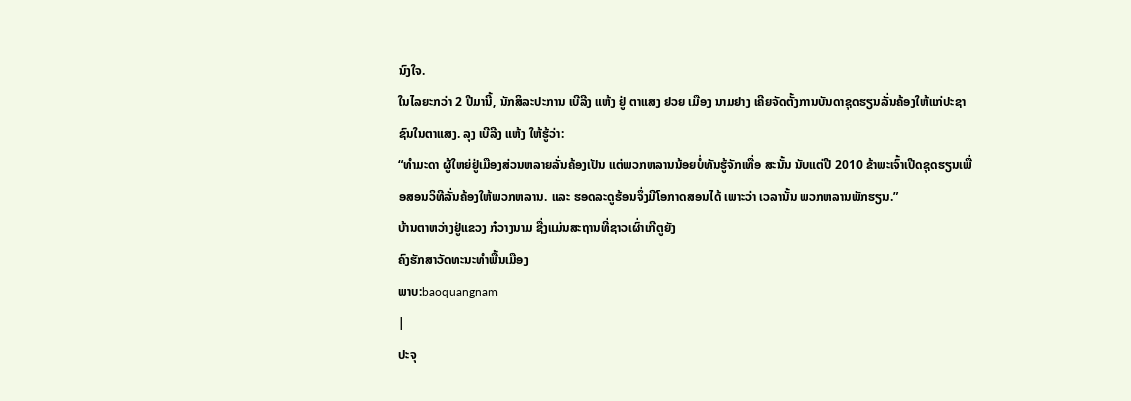ນົງໃຈ.
ໃນໄລຍະກວ່າ 2 ປີມານີ້, ນັກສິລະປະການ ເບີລີງ ແຫ້ງ ຢູ່ ຕາແສງ ຢວຍ ເມືອງ ນາມຢາງ ເຄີຍຈັດຕັ້ງການບັນດາຊຸດຮຽນລັ່ນຄ້ອງໃຫ້ແກ່ປະຊາຊົນໃນຕາແສງ. ລຸງ ເບີລີງ ແຫ້ງ ໃຫ້ຮູ້ວ່າ:
“ທຳມະດາ ຜູ້ໃຫຍ່ຢູ່ເມືອງສ່ວນຫລາຍລັ່ນຄ້ອງເປັນ ແຕ່ພວກຫລານນ້ອຍບໍ່ທັນຮູ້ຈັກເທື່ອ ສະນັ້ນ ນັບແຕ່ປີ 2010 ຂ້າພະເຈົ້າເປີດຊຸດຮຽນເພື່ອສອນວິທີລັ່ນຄ້ອງໃຫ້ພວກຫລານ. ແລະ ຮອດລະດູຮ້ອນຈຶ່ງມີໂອກາດສອນໄດ້ ເພາະວ່າ ເວລານັ້ນ ພວກຫລານພັກຮຽນ.”
ບ້ານຕາຫວ່າງຢູ່ແຂວງ ກ໋ວາງນາມ ຊື່ງແມ່ນສະຖານທີ່ຊາວເຜົ່າເກີຕູຍັງ
ຄົງຮັກສາວັດທະນະທຳພື້ນເມືອງ
ພາບ:baoquangnam
|
ປະຈຸ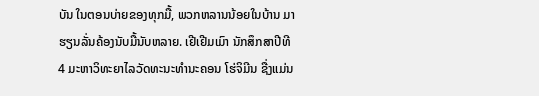ບັນ ໃນຕອນບ່າຍຂອງທຸກມື້, ພວກຫລານນ້ອຍໃນບ້ານ ມາຮຽນລັ່ນຄ້ອງນັບມື້ນັບຫລາຍ. ເຢີເຢີມເມົາ ນັກສຶກສາປີທີ 4 ມະຫາວິທະຍາໄລວັດທະນະທຳນະຄອນ ໂຮ່ຈິມີນ ຊື່ງແມ່ນ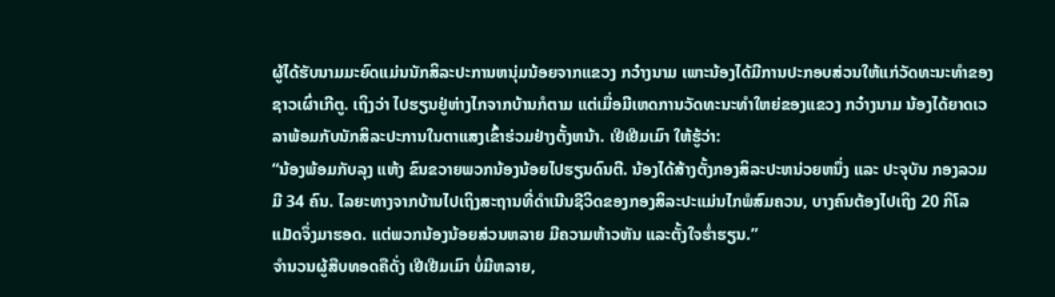ຜູ້ໄດ້ຮັບນາມມະຍົດແມ່ນນັກສິລະປະການຫນຸ່ມນ້ອຍຈາກແຂວງ ກວ໋າງນາມ ເພາະນ້ອງໄດ້ມີການປະກອບສ່ວນໃຫ້ແກ່ວັດທະນະທຳຂອງຊາວເຜົ່າເກີຕູ. ເຖິງວ່າ ໄປຮຽນຢູ່ຫ່າງໄກຈາກບ້ານກໍຕາມ ແຕ່ເມື່ອມີເຫດການວັດທະນະທຳໃຫຍ່ຂອງແຂວງ ກວ໋າງນາມ ນ້ອງໄດ້ຍາດເວລາພ້ອມກັບນັກສິລະປະການໃນຕາແສງເຂົ້າຮ່ວມຢ່າງຕັ້ງຫນ້າ. ເຢີເຢີມເມົາ ໃຫ້ຮູ້ວ່າ:
“ນ້ອງພ້ອມກັບລຸງ ແຫ້ງ ຂົນຂວາຍພວກນ້ອງນ້ອຍໄປຮຽນດົນຕີ. ນ້ອງໄດ້ສ້າງຕັ້ງກອງສິລະປະຫນ່ວຍຫນຶ່ງ ແລະ ປະຈຸບັນ ກອງລວມມີ 34 ຄົນ. ໄລຍະທາງຈາກບ້ານໄປເຖິງສະຖານທີ່ດຳເນີນຊີວິດຂອງກອງສິລະປະແມ່ນໄກພໍສົມຄວນ, ບາງຄົນຕ້ອງໄປເຖິງ 20 ກິໂລແມັດຈຶ່ງມາຮອດ. ແຕ່ພວກນ້ອງນ້ອຍສ່ວນຫລາຍ ມີຄວາມຫ້າວຫັນ ແລະຕັ້ງໃຈຮ່ຳຮຽນ.”
ຈຳນວນຜູ້ສືບທອດຄືດັ່ງ ເຢີເຢີມເມົາ ບໍ່ມີຫລາຍ,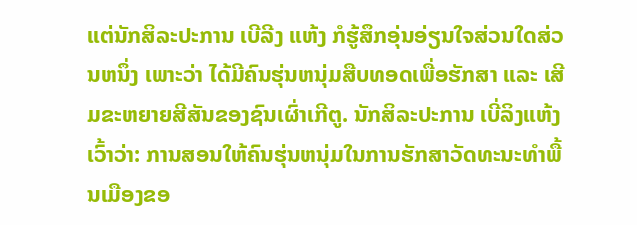ແຕ່ນັກສິລະປະການ ເບີລີງ ແຫ້ງ ກໍຮູ້ສຶກອຸ່ນອ່ຽນໃຈສ່ວນໃດສ່ວນຫນຶ່ງ ເພາະວ່າ ໄດ້ມີຄົນຮຸ່ນຫນຸ່ມສືບທອດເພື່ອຮັກສາ ແລະ ເສີມຂະຫຍາຍສີສັນຂອງຊົນເຜົ່າເກີຕູ. ນັກສິລະປະການ ເບີ່ລິງແຫ້ງ ເວົ້າວ່າ: ການສອນໃຫ້ຄົນຮຸ່ນຫນຸ່ມໃນການຮັກສາວັດທະນະທຳພື້ນເມືອງຂອ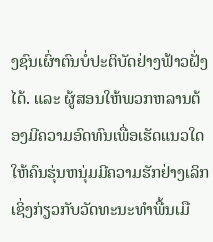ງຊົນເຜົ່າຕົນບໍ່ປະຕິບັດຢ່າງຟ້າວຝັ່ງໄດ້. ແລະ ຜູ້ສອນໃຫ້ພວກຫລານຕ້ອງມີຄວາມອົດທົນເພື່ອເຮັດແນວໃດໃຫ້ຄົນຮຸ່ນຫນຸ່ມມີຄວາມຮັກຢ່າງເລິກເຊິ່ງກ່ຽວກັບວັດທະນະທຳພື້ນເມື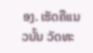ອງ. ເຮັດຄືແນວນັ້ນ ວັດທະ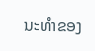ນະທຳຂອງ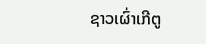ຊາວເຜົ່າເກີຕູ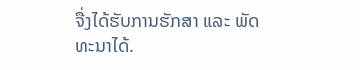ຈື່ງໄດ້ຮັບການຮັກສາ ແລະ ພັດທະນາໄດ້.